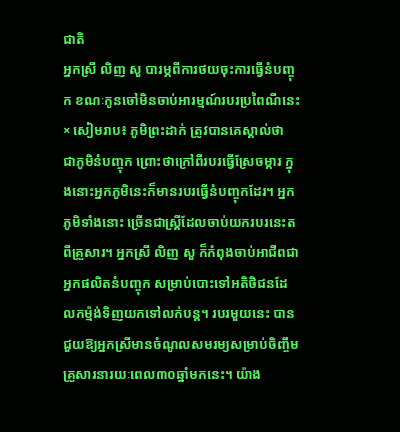ជាតិ
អ្នកស្រី លិញ សួ បារម្ភពីការថយចុះការធ្វើនំបញ្ចុក ខណៈកូនចៅមិនចាប់អារម្មណ៍របរប្រពៃណីនេះ
× សៀមរាប៖ ភូមិព្រះដាក់ ត្រូវបានគេស្គាល់ថា ជាភូមិនំបញ្ចុក ព្រោះថាក្រៅពីរបរធ្វើស្រែចម្ការ ក្នុងនោះអ្នកភូមិនេះក៏មានរបរធ្វើនំបញ្ចុកដែរ។ អ្នកភូមិទាំងនោះ ច្រើនជាស្ដ្រីដែលចាប់យករបរនេះតពីគ្រួសារ។ អ្នកស្រី លិញ សួ ក៏កំពុងចាប់អាជីពជាអ្នកផលិតនំបញ្ចុក សម្រាប់បោះទៅអតិថិជនដែលកម្ម៉ង់ទិញយកទៅលក់បន្ត។ របរមួយនេះ បានជួយឱ្យអ្នកស្រីមានចំណូលសមរម្យសម្រាប់ចិញ្ចឹមគ្រួសារនារយៈពេល៣០ឆ្នាំមកនេះ។ យ៉ាង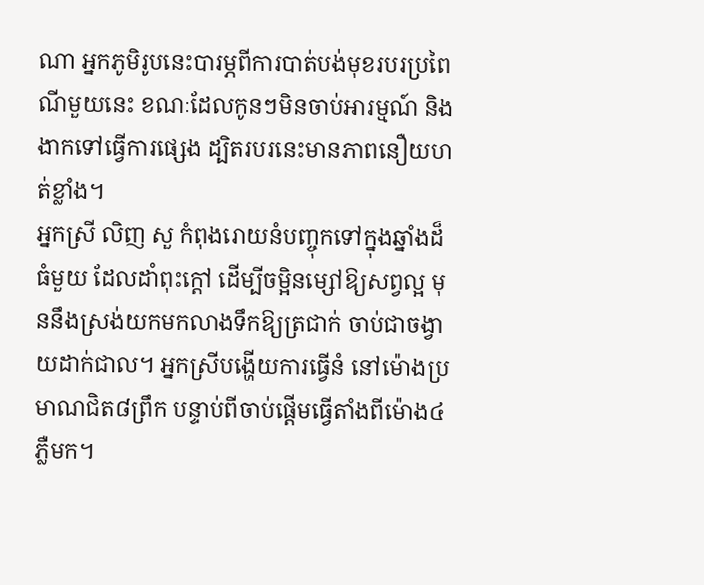ណា អ្នកភូមិរូបនេះបារម្ភពីការបាត់បង់មុខរបរប្រពៃណីមួយនេះ ខណៈដែលកូនៗមិនចាប់អារម្មណ៍ និងងាកទៅធ្វើការផ្សេង ដ្បិតរបរនេះមានភាពនឿយហត់ខ្លាំង។
អ្នកស្រី លិញ សួ កំពុងរោយនំបញ្ចុកទៅក្នុងឆ្នាំងដ៏ធំមួយ ដែលដាំពុះក្ដៅ ដើម្បីចម្អិនម្សៅឱ្យសព្វល្អ មុននឹងស្រង់យកមកលាងទឹកឱ្យត្រជាក់ ចាប់ជាចង្វាយដាក់ជាល។ អ្នកស្រីបង្ហើយការធ្វើនំ នៅម៉ោងប្រមាណជិត៨ព្រឹក បន្ទាប់ពីចាប់ផ្តើមធ្វើតាំងពីម៉ោង៤ភ្លឺមក។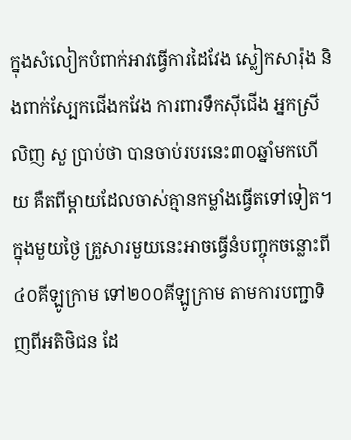ក្នុងសំលៀកបំពាក់អាវធ្វើការដៃវែង ស្លៀកសារ៉ុង និងពាក់ស្បែកជើងកវែង ការពារទឹកស៊ីជើង អ្នកស្រី លិញ សួ ប្រាប់ថា បានចាប់របរនេះ៣០ឆ្នាំមកហើយ គឺតពីម្ដាយដែលចាស់គ្មានកម្លាំងធ្វើតទៅទៀត។ ក្នុងមួយថ្ងៃ គ្រួសារមួយនេះអាចធ្វើនំបញ្ចុកចន្លោះពី៤០គីឡូក្រាម ទៅ២០០គីឡូក្រាម តាមការបញ្ជាទិញពីអតិថិជន ដែ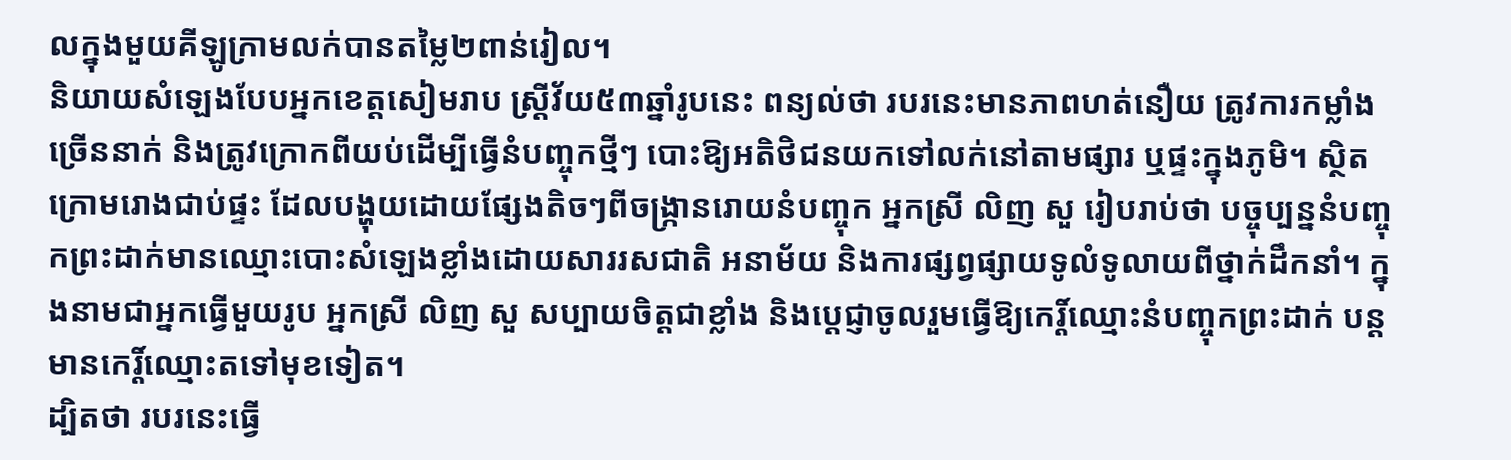លក្នុងមួយគីឡូក្រាមលក់បានតម្លៃ២ពាន់រៀល។
និយាយសំឡេងបែបអ្នកខេត្តសៀមរាប ស្ដ្រីវ័យ៥៣ឆ្នាំរូបនេះ ពន្យល់ថា របរនេះមានភាពហត់នឿយ ត្រូវការកម្លាំងច្រើននាក់ និងត្រូវក្រោកពីយប់ដើម្បីធ្វើនំបញ្ចុកថ្មីៗ បោះឱ្យអតិថិជនយកទៅលក់នៅតាមផ្សារ ឬផ្ទះក្នុងភូមិ។ ស្ថិតក្រោមរោងជាប់ផ្ទះ ដែលបង្ហុយដោយផ្សែងតិចៗពីចង្ក្រានរោយនំបញ្ចុក អ្នកស្រី លិញ សួ រៀបរាប់ថា បច្ចុប្បន្ននំបញ្ចុកព្រះដាក់មានឈ្មោះបោះសំឡេងខ្លាំងដោយសាររសជាតិ អនាម័យ និងការផ្សព្វផ្សាយទូលំទូលាយពីថ្នាក់ដឹកនាំ។ ក្នុងនាមជាអ្នកធ្វើមួយរូប អ្នកស្រី លិញ សួ សប្បាយចិត្តជាខ្លាំង និងបេ្ដជ្ញាចូលរួមធ្វើឱ្យកេរ្ដិ៍ឈ្មោះនំបញ្ចុកព្រះដាក់ បន្តមានកេរ្ដិ៍ឈ្មោះតទៅមុខទៀត។
ដ្បិតថា របរនេះធ្វើ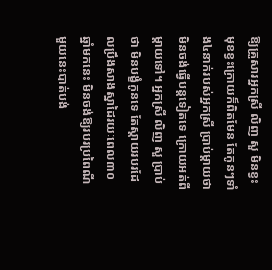ឱ្យគ្រួសារអ្នកស្រី លិញ សួ មិនខ្វះមុខខ្វះក្រោយក៏ពិតមែន តែកូនៗទាំង៤នាក់របស់អ្នកស្រី ប្រាប់ម្ដាយថា មិនចង់ធ្វើបន្តទៀតទេ ក្រោយអត់ពីម្ដាយទៅ។ អ្នកស្រី លិញ សួ ប្រាប់ថា មិនបង្ខំកូនទេ តែស្ដាយរបរដែលប្រឹងសាងស្នាដៃរយៈពេល៣០ឆ្នាំមកនេះ មិនចង់ឱ្យរបរប្រពៃណីមួយនេះបាត់បង់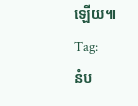ឡើយ៕
Tag:
នំប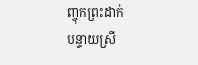ញ្ចុកព្រះដាក់
បន្ទាយស្រី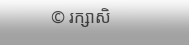© រក្សាសិ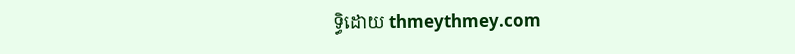ទ្ធិដោយ thmeythmey.com